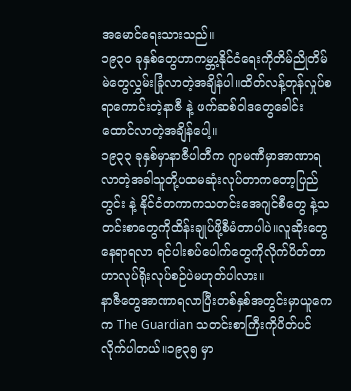အမောင်ရေးသားသည်။
၁၉၃၀ ခုနှစ်တွေဟာကမ္ဘာ့နိုင်ငံရေးကိုတိမ်ညိုတိမ်မဲတွေလွှမ်းခြုံလာတဲ့အချိန်ပါ။ထိတ်လန့်တုန်လှုပ်စရာကောင်းတဲ့နာဇီ နဲ့ ဖက်ဆစ်ဝါဒတွေခေါင်းထောင်လာတဲ့အချိန်ပေါ့။
၁၉၃၃ ခုနှစ်မှာနာဇီပါတီက ဂျာမဏီမှာအာဏာရလာတဲ့အခါသူတို့ပထမဆုံးလုပ်တာကတော့ပြည်တွင်း နဲ့ နိုင်ငံတကာကသတင်းအေဂျင်စီတွေ နဲ့သတင်းစာတွေကိုထိန်းချုပ်ဖို့စီမံတာပါပဲ။လူဆိုးတွေနေရာရလာ ရင်ပါးစပ်ပေါက်တွေကိုလိုက်ပိတ်တာဟာလုပ်ရိုးလုပ်စဉ်ပဲမဟုတ်ပါလား။
နာဇီတွေအာဏာရလာပြီးတစ်နှစ်အတွင်းမှာယူကေက The Guardian သတင်းစာကြီးကိုပိတ်ပင်လိုက်ပါတယ်။၁၉၃၅ မှာ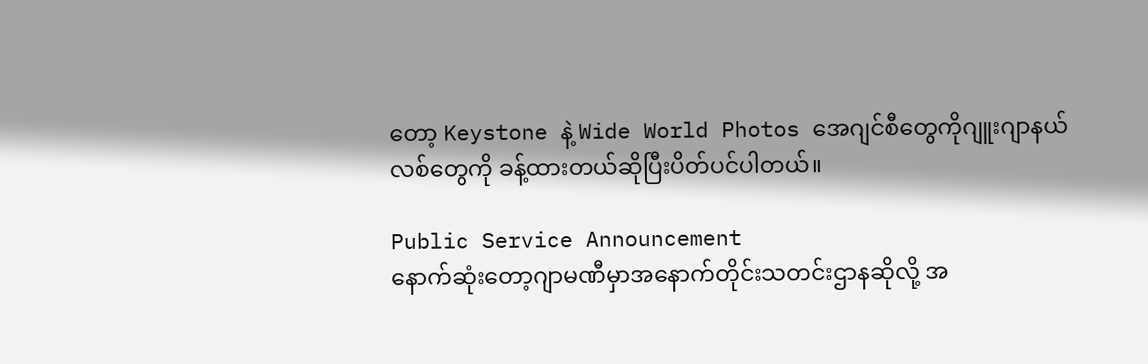တော့ Keystone နဲ့ Wide World Photos အေဂျင်စီတွေကိုဂျူးဂျာနယ်လစ်တွေကို ခန့်ထားတယ်ဆိုပြီးပိတ်ပင်ပါတယ်။

Public Service Announcement
နောက်ဆုံးတော့ဂျာမဏီမှာအနောက်တိုင်းသတင်းဌာနဆိုလို့ အ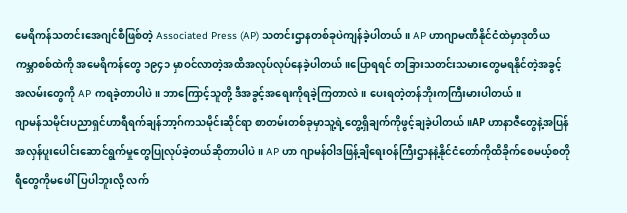မေရိကန်သတင်းအေဂျင်စီဖြစ်တဲ့ Associated Press (AP) သတင်းဌာနတစ်ခုပဲကျန်ခဲ့ပါတယ်။ AP ဟာဂျာမဏီနိုင်ငံထဲမှာဒုတိယ ကမ္ဘာစစ်ထဲကို အမေရိကန်တွေ ၁၉၄၁ မှာဝင်လာတဲ့အထိအလုပ်လုပ်နေခဲ့ပါတယ်။ပြောရရင် တခြားသတင်းသမားတွေမရနိုင်တဲ့အခွင့်အလမ်းတွေကို AP ကရခဲ့တာပါပဲ။ ဘာကြောင့်သူတို့ ဒီအခွင့်အရေးကိုရခဲ့ကြတာလဲ။ ပေးရတဲ့တန်ဘိုးကကြီးမားပါတယ်။
ဂျာမန်သမိုင်းပညာရှင်ဟာရီရက်ချန်ဘာ့ဂ်ကသမိုင်းဆိုင်ရာ စာတမ်းတစ်ခုမှာသူ့ရဲ့တွေ့ရှိချက်ကိုဖွင့်ချခဲ့ပါတယ်။AP ဟာနာဇီတွေနဲ့အပြန်အလှန်ပူးပေါင်းဆောင်ရွက်မှုတွေပြုလုပ်ခဲ့တယ်ဆိုတာပါပဲ။ AP ဟာ ဂျာမန်ဝါဒဖြန့်ချိရေးဝန်ကြီးဌာနနဲ့နိုင်ငံတော်ကိုထိခိုက်စေမယ့်စတိုရီတွေကိုမဖေါ်ပြပါဘူးလို့ လက်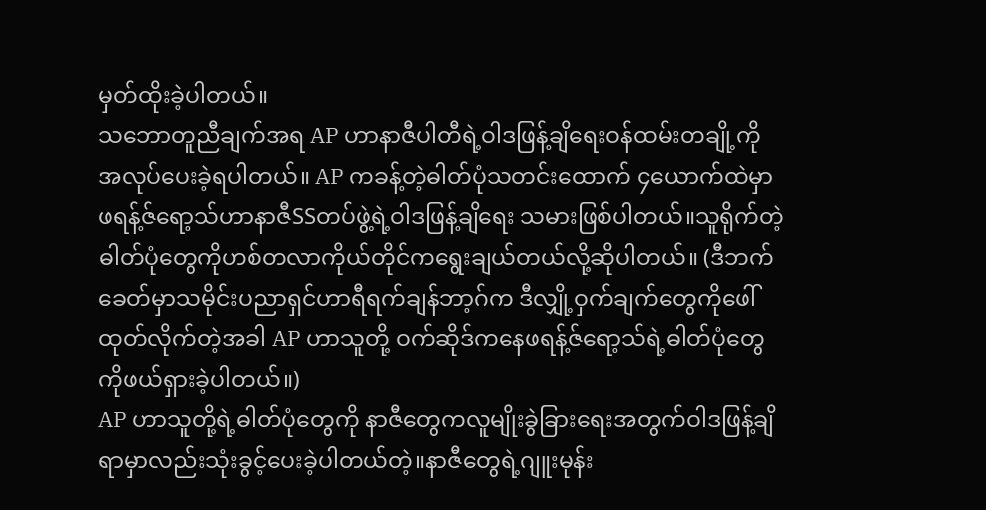မှတ်ထိုးခဲ့ပါတယ်။
သဘောတူညီချက်အရ AP ဟာနာဇီပါတီရဲ့ဝါဒဖြန့်ချိရေးဝန်ထမ်းတချို့ကိုအလုပ်ပေးခဲ့ရပါတယ်။ AP ကခန့်တဲ့ဓါတ်ပုံသတင်းထောက် ၄ယောက်ထဲမှာဖရန့်ဇ်ရော့သ်ဟာနာဇီSSတပ်ဖွဲ့ရဲ့ဝါဒဖြန့်ချိရေး သမားဖြစ်ပါတယ်။သူရိုက်တဲ့ဓါတ်ပုံတွေကိုဟစ်တလာကိုယ်တိုင်ကရွေးချယ်တယ်လို့ဆိုပါတယ်။ (ဒီဘက်ခေတ်မှာသမိုင်းပညာရှင်ဟာရီရက်ချန်ဘာ့ဂ်က ဒီလျှို့ဝှက်ချက်တွေကိုဖေါ်ထုတ်လိုက်တဲ့အခါ AP ဟာသူတို့ ဝက်ဆိုဒ်ကနေဖရန့်ဇ်ရော့သ်ရဲ့ဓါတ်ပုံတွေကိုဖယ်ရှားခဲ့ပါတယ်။)
AP ဟာသူတို့ရဲ့ဓါတ်ပုံတွေကို နာဇီတွေကလူမျိုးခွဲခြားရေးအတွက်ဝါဒဖြန့်ချိရာမှာလည်းသုံးခွင့်ပေးခဲ့ပါတယ်တဲ့။နာဇီတွေရဲ့ဂျူးမုန်း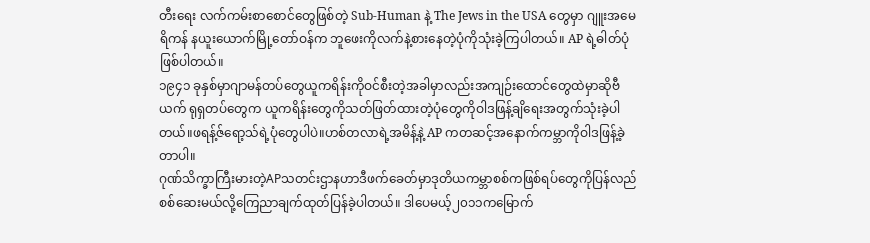တီးရေး လက်ကမ်းစာစောင်တွေဖြစ်တဲ့ Sub-Human နဲ့ The Jews in the USA တွေမှာ ဂျူးအမေရိကန် နယူးယောက်မြို့တော်ဝန်က ဘူဖေးကိုလက်နဲ့စားနေတဲ့ပုံကိုသုံးခဲ့ကြပါတယ်။ AP ရဲ့ဓါတ်ပုံဖြစ်ပါတယ်။
၁၉၄၁ ခုနှစ်မှာဂျာမန်တပ်တွေယူကရိန်းကိုဝင်စီးတဲ့အခါမှာလည်းအကျဉ်းထောင်တွေထဲမှာဆိုဗီယက် ရုရှတပ်တွေက ယူကရိန်းတွေကိုသတ်ဖြတ်ထားတဲ့ပုံတွေကိုဝါဒဖြန့်ချိရေးအတွက်သုံးခဲ့ပါတယ်။ဖရန့်ဇ်ရော့သ်ရဲ့ပုံတွေပါပဲ။ဟစ်တလာရဲ့အမိန့်နဲ့ AP ကတဆင့်အနောက်ကမ္ဘာကိုဝါဒဖြန့်ခဲ့တာပါ။
ဂုဏ်သိက္ခာကြီးမားတဲ့APသတင်းဌာနဟာဒီဖက်ခေတ်မှာဒုတိယကမ္ဘာစစ်ကဖြစ်ရပ်တွေကိုပြန်လည် စစ်ဆေးမယ်လို့ကြေညာချက်ထုတ်ပြန်ခဲ့ပါတယ်။ ဒါပေမယ့်၂၀၁၁ကမြောက်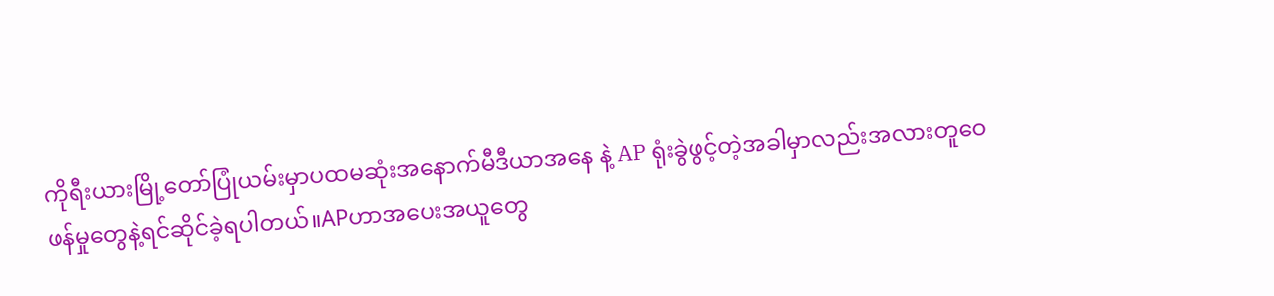ကိုရီးယားမြို့တော်ပြုံယမ်းမှာပထမဆုံးအနောက်မီဒီယာအနေ နဲ့ AP ရုံးခွဲဖွင့်တဲ့အခါမှာလည်းအလားတူဝေဖန်မှုတွေနဲ့ရင်ဆိုင်ခဲ့ရပါတယ်။APဟာအပေးအယူတွေ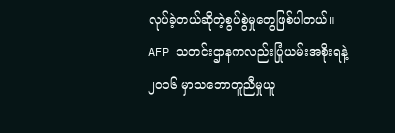လုပ်ခဲ့တယ်ဆိုတဲ့စွပ်စွဲမှုတွေဖြစ်ပါတယ်။
AFP သတင်းဌာနကလည်းပြုံယမ်းအစိုးရနဲ့၂၀၁၆ မှာသဘောတူညီမှုယူ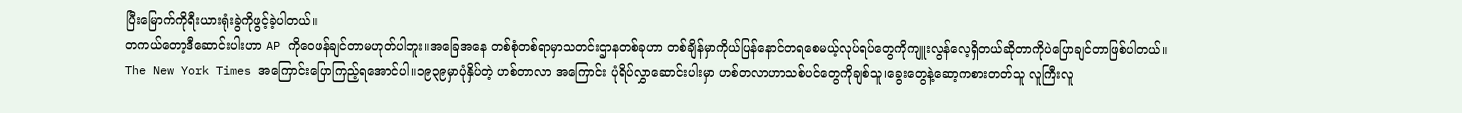ပြီးမြောက်ကိုရီးယားရုံးခွဲကိုဖွင့်ခဲ့ပါတယ်။
တကယ်တော့ဒီဆောင်းပါးဟာ AP ကိုဝေဖန်ချင်တာမဟုတ်ပါဘူး။အခြေအနေ တစ်စုံတစ်ရာမှာသတင်းဌာနတစ်ခုဟာ တစ်ချိန်မှာကိုယ်ပြန်နောင်တရစေမယ့်လုပ်ရပ်တွေကိုကျူးလွန်လေ့ရှိတယ်ဆိုတာကိုပဲပြောချင်တာဖြစ်ပါတယ်။
The New York Times အကြောင်းပြောကြည့်ရအောင်ပါ။၁၉၃၉မှာပုံနှိပ်တဲ့ ဟစ်တာလာ အကြောင်း ပုံရိပ်လွှာဆောင်းပါးမှာ ဟစ်တလာဟာသစ်ပင်တွေကိုချစ်သူ၊ခွေးတွေနဲ့ဆော့ကစားတတ်သူ လူကြီးလူ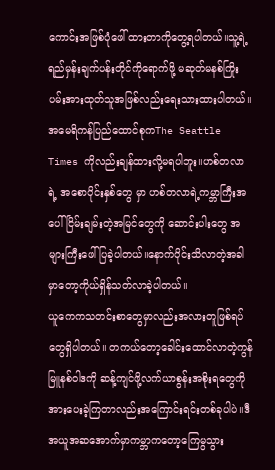ကောင်းအဖြစ်ပုံဖေါ် ထားတာကိုတွေ့ရပါတယ်။သူ့ရဲ့ရည်မှန်းချက်ပန်းတိုင်ကိုရောက်ဖို့ မဆုတ်မနစ်ကြိုးပမ်းအားထုတ်သူအဖြစ်လည်းရေးသားထားပါတယ်။
အမေရိကန်ပြည်ထောင်စုကThe Seattle Times ကိုလည်းချန်ထားလို့မရပါဘူး။ဟစ်တလာရဲ့ အစောပိုင်းနှစ်တွေ မှာ ဟစ်တလာရဲ့ကမ္ဘာကြီးအပေါ်ငြိမ်းချမ်းတဲ့အမြင်တွေကို ဆောင်းပါးတွေ အများကြီးဖေါ်ပြခဲ့ပါတယ်။နောက်ပိုင်းသိလာတဲ့အခါမှာတော့ကိုယ်ရှိန်သတ်လာခဲ့ပါတယ်။
ယူကေကသတင်းစာတွေမှာလည်းအလားတူဖြစ်ရပ်တွေရှိပါတယ်။ တကယ်တော့ခေါင်းထောင်လာတဲ့ကွန်မြူနစ်ဝါဒကို ဆန့်ကျင်ဖို့လက်ယာစွန်းအစိုးရတွေကိုအားပေးခဲ့ကြတာလည်းအကြောင်းရင်းတစ်ခုပါပဲ။ဒီအယူအဆအောက်မှာကမ္ဘာကတော့ကြေမွသွား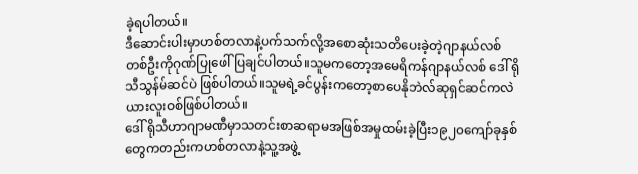ခဲ့ရပါတယ်။
ဒီဆောင်းပါးမှာဟစ်တလာနဲ့ပက်သက်လို့အစောဆုံးသတိပေးခဲ့တဲ့ဂျာနယ်လစ်တစ်ဦးကိုဂုဏ်ပြုဖေါ်ပြချင်ပါတယ်။သူမကတော့အမေရိကန်ဂျာနယ်လစ် ဒေါ် ရိုသီသွန်မ်ဆင်ပဲ ဖြစ်ပါတယ်။သူမရဲ့ခင်ပွန်းကတော့စာပေနိုဘဲလ်ဆုရှင်ဆင်ကလဲယားလူးဝစ်ဖြစ်ပါတယ်။
ဒေါ် ရိုသီဟာဂျာမဏီမှာသတင်းစာဆရာမအဖြစ်အမှုထမ်းခဲ့ပြီး၁၉၂၀ကျော်ခုနှစ်တွေကတည်းကဟစ်တလာနဲ့သူ့အဖွဲ့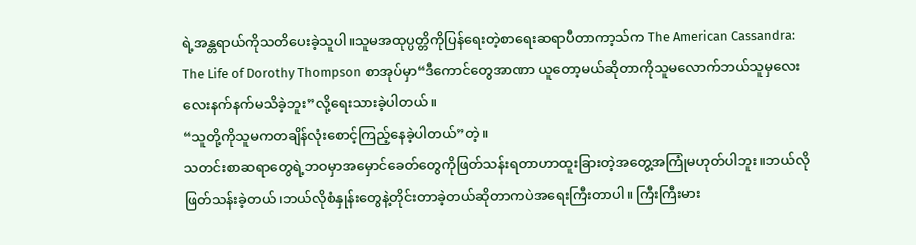ရဲ့အန္တရာယ်ကိုသတိပေးခဲ့သူပါ။သူမအထုပ္ပတ္တိကိုပြန်ရေးတဲ့စာရေးဆရာပီတာကာ့သ်က The American Cassandra: The Life of Dorothy Thompson စာအုပ်မှာ“ဒီကောင်တွေအာဏာ ယူတော့မယ်ဆိုတာကိုသူမလောက်ဘယ်သူမှလေးလေးနက်နက်မသိခဲ့ဘူး”လို့ရေးသားခဲ့ပါတယ်။
“သူတို့ကိုသူမကတချိန်လုံးစောင့်ကြည့်နေခဲ့ပါတယ်”တဲ့။
သတင်းစာဆရာတွေရဲ့ဘဝမှာအမှောင်ခေတ်တွေကိုဖြတ်သန်းရတာဟာထူးခြားတဲ့အတွေ့အကြုံမဟုတ်ပါဘူး။ဘယ်လိုဖြတ်သန်းခဲ့တယ်၊ဘယ်လိုစံနှုန်းတွေနဲ့တိုင်းတာခဲ့တယ်ဆိုတာကပဲအရေးကြီးတာပါ။ ကြီးကြီးမား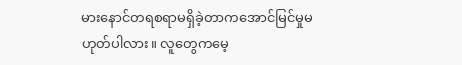မားနောင်တရစရာမရှိခဲ့တာကအောင်မြင်မှုမဟုတ်ပါလား။ လူတွေကမေ့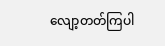လျော့တတ်ကြပါ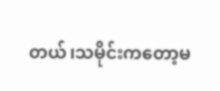တယ်၊သမိုင်းကတော့မ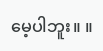မေ့ပါဘူး။ ။